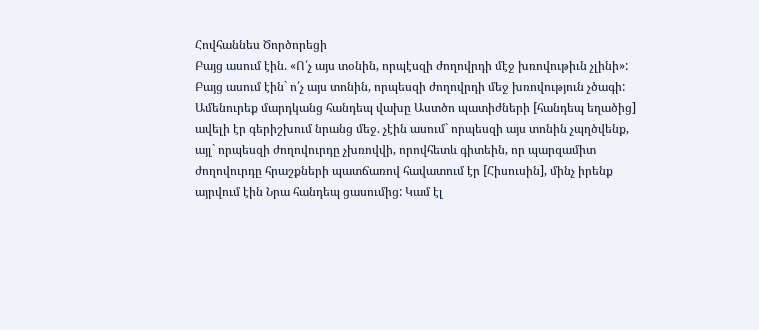Հովհաննես Ծործորեցի
Բայց ասում էին. «Ո՛չ այս տօնին, որպէսզի ժողովրդի մէջ խռովութիւն չլինի»:
Բայց ասում էին` ո՛չ այս տոնին, որպեսզի ժողովրդի մեջ խռովություն չծագի:
Ամենուրեք մարդկանց հանդեպ վախը Աստծո պատիժների [հանդեպ եղածից] ավելի էր գերիշխում նրանց մեջ. չէին ասում` որպեսզի այս տոնին չպղծվենք, այլ` որպեսզի ժողովուրդը չխռովվի, որովհետև գիտեին, որ պարզամիտ ժողովուրդը հրաշքների պատճառով հավատում էր [Հիսուսին], մինչ իրենք այրվում էին Նրա հանդեպ ցասումից: Կամ էլ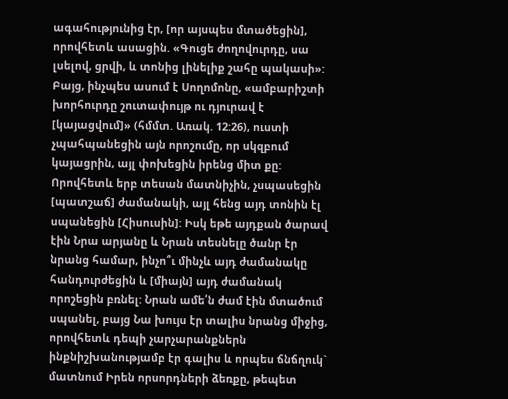ագահությունից էր, [որ այսպես մտածեցին], որովհետև ասացին. «Գուցե ժողովուրդը, սա լսելով, ցրվի, և տոնից լինելիք շահը պակասի»: Բայց, ինչպես ասում է Սողոմոնը, «ամբարիշտի խորհուրդը շուտափույթ ու դյուրավ է [կայացվում]» (հմմտ. Առակ. 12:26), ուստի չպահպանեցին այն որոշումը, որ սկզբում կայացրին, այլ փոխեցին իրենց միտ քը: Որովհետև երբ տեսան մատնիչին, չսպասեցին [պատշաճ] ժամանակի, այլ հենց այդ տոնին էլ սպանեցին [Հիսուսին]: Իսկ եթե այդքան ծարավ էին Նրա արյանը և Նրան տեսնելը ծանր էր նրանց համար, ինչո՞ւ մինչև այդ ժամանակը հանդուրժեցին և [միայն] այդ ժամանակ որոշեցին բռնել: Նրան ամե՛ն ժամ էին մտածում սպանել, բայց Նա խույս էր տալիս նրանց միջից, որովհետև դեպի չարչարանքներն ինքնիշխանությամբ էր գալիս և որպես ճնճղուկ` մատնում Իրեն որսորդների ձեռքը, թեպետ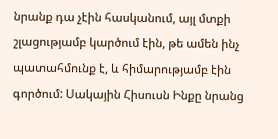նրանք դա չէին հասկանում, այլ մտքի շլացությամբ կարծում էին, թե ամեն ինչ պատահմունք է, և հիմարությամբ էին գործում: Սակային Հիսուսն Ինքը նրանց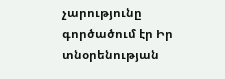չարությունը գործածում էր Իր տնօրենության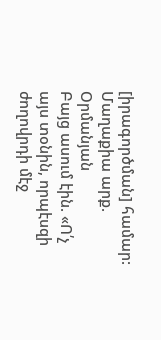[իրագործման] համար:
Մաղաքիա արք. Օրմանյան
Բայց ասում էին. «Ո՛չ այս տօնին, որպէսզի ժողովրդի մէջ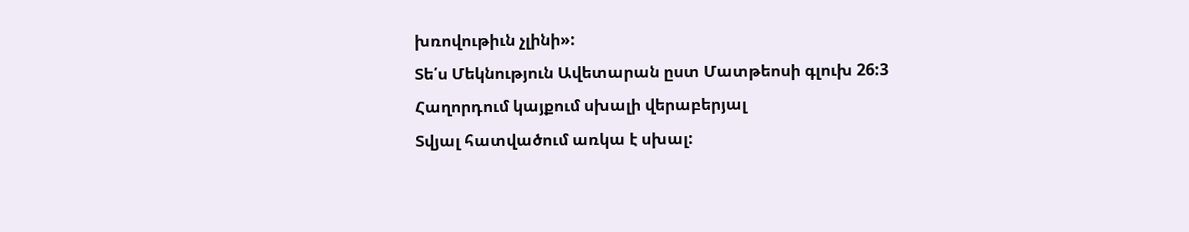խռովութիւն չլինի»:
Տե՛ս Մեկնություն Ավետարան ըստ Մատթեոսի գլուխ 26:3
Հաղորդում կայքում սխալի վերաբերյալ
Տվյալ հատվածում առկա է սխալ: